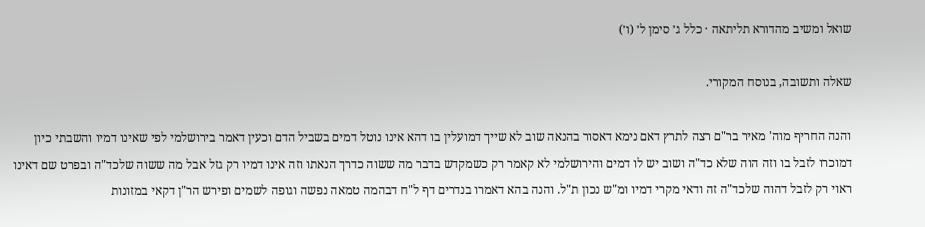שואל ומשיב מהדורא תליתאה · כלל ג׳ סימן ל׳ (ו׳)

שאלה ותשובה, בנוסח המקורי.

והנה החריף מוה' מאיר בר"ם רצה לתרץ דאם נימא דאסור בהנאה שוב לא שייך דמועלין בו דהא אינו נוטל דמים בשביל הדם וכעין דאמר בירושלמי לפי שאינו דמיו והשבתי כיון דמוכרו לזבל בו וזה הוה שלא כד"ה ושוב יש לו דמים והירושלמי לא קאמר רק כשמקדש בדבר מה ששוה כדרך הנאתו וזה אינו דמיו רק גזל אבל מה ששוה שלכד"ה ובפרט שם דאינו ראוי רק לזבל דהוה שלכד"ה זה ודאי מקרי דמיו ומ"ש נכון ת"ל. והנה בהא דאמרו בנדרים דף ל"ח דבהמה טמאה נפשה וגופה לשמים ופירש הר"ן דקאי במזונות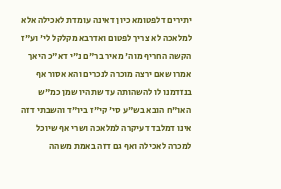יתירים דלפטומא כיון דאינה עומדת לאכילה אלא למלאכה לא צריך לפטום ואדרבא מקלקל לי' וע"ז הקשה החריף מוה' מאיר בר"ם נ"י דא"כ היאך אמרו שאם ירצה מוכרה לנכרים והא אסור אף בנזדמנו לו להשהותה עד שתהיו שמן כמ"ש האו"ח הובא בש"ע סי' קי"ז ביו"ד והשבתי דזה אינו דמלבד דעיקרה למלאכה ושרי אף שיוכל למכרה לאכילה ואף גם דזה באמת משהה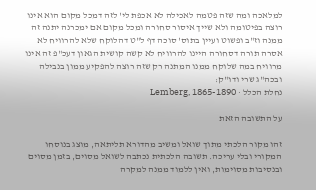למלאכה ומה שזה פטמה לאכילה לא אכפת לי' לזה דמכל מקום הוא אינו רוצה בפיטומה ולא שייך איסור סחורה ומכל מקום אם ימכרנה יתנה זה ממנה וז"ב ופשוט ועיין בתוס' סוכה דף ל"ט דהלוקח שלא להרוויח לא אסרה תורה דסחורה היינו להרוויח לא קשה קושית הגאון דעכ"פ זה אינו מרוויח במה שלוקח ממנו המתנה רק שזה רוצה להפקיע ממון בנבילה ובכה"ג שרי ודו"ק:
נחלת הכלל · Lemberg, 1865-1890

על התשובה הזאת

זהו מקור הלכתי מתוך שואל ומשיב מהדורא תליתאה, מוצג בנוסחו המקורי ובלי עריכה. תשובה הלכתית נכתבה לשואל מסוים, בזמן מסוים ובנסיבות מסוימות, ואין ללמוד ממנה למקרה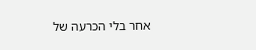אחר בלי הכרעה של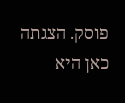פוסק. הצגתה כאן היא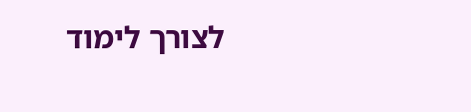לצורך לימוד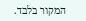המקור בלבד.